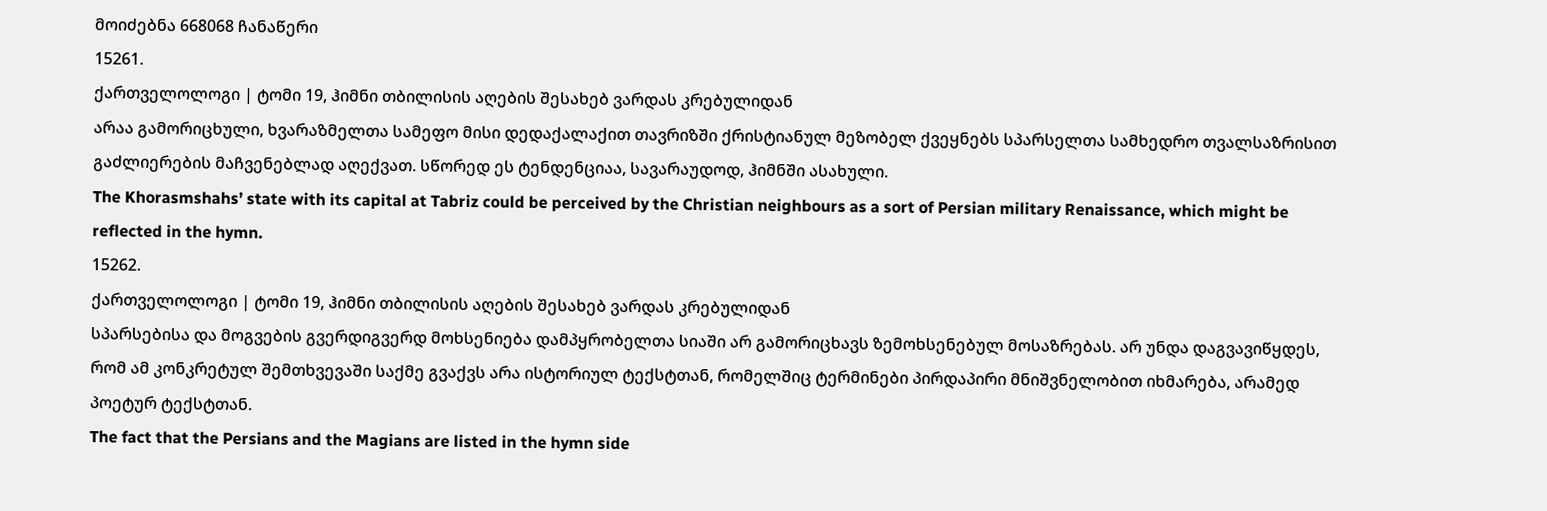მოიძებნა 668068 ჩანაწერი
15261.
ქართველოლოგი | ტომი 19, ჰიმნი თბილისის აღების შესახებ ვარდას კრებულიდან
არაა გამორიცხული, ხვარაზმელთა სამეფო მისი დედაქალაქით თავრიზში ქრისტიანულ მეზობელ ქვეყნებს სპარსელთა სამხედრო თვალსაზრისით გაძლიერების მაჩვენებლად აღექვათ. სწორედ ეს ტენდენციაა, სავარაუდოდ, ჰიმნში ასახული.
The Khorasmshahs’ state with its capital at Tabriz could be perceived by the Christian neighbours as a sort of Persian military Renaissance, which might be reflected in the hymn.
15262.
ქართველოლოგი | ტომი 19, ჰიმნი თბილისის აღების შესახებ ვარდას კრებულიდან
სპარსებისა და მოგვების გვერდიგვერდ მოხსენიება დამპყრობელთა სიაში არ გამორიცხავს ზემოხსენებულ მოსაზრებას. არ უნდა დაგვავიწყდეს, რომ ამ კონკრეტულ შემთხვევაში საქმე გვაქვს არა ისტორიულ ტექსტთან, რომელშიც ტერმინები პირდაპირი მნიშვნელობით იხმარება, არამედ პოეტურ ტექსტთან.
The fact that the Persians and the Magians are listed in the hymn side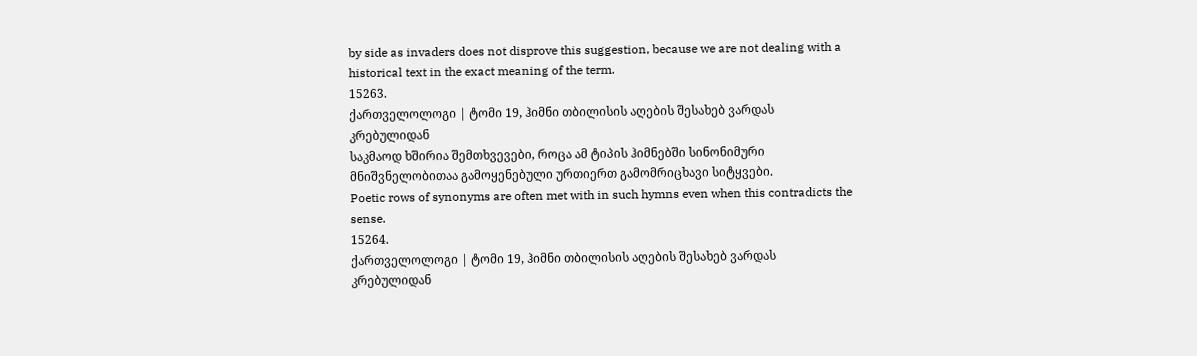by side as invaders does not disprove this suggestion, because we are not dealing with a historical text in the exact meaning of the term.
15263.
ქართველოლოგი | ტომი 19, ჰიმნი თბილისის აღების შესახებ ვარდას კრებულიდან
საკმაოდ ხშირია შემთხვევები, როცა ამ ტიპის ჰიმნებში სინონიმური მნიშვნელობითაა გამოყენებული ურთიერთ გამომრიცხავი სიტყვები.
Poetic rows of synonyms are often met with in such hymns even when this contradicts the sense.
15264.
ქართველოლოგი | ტომი 19, ჰიმნი თბილისის აღების შესახებ ვარდას კრებულიდან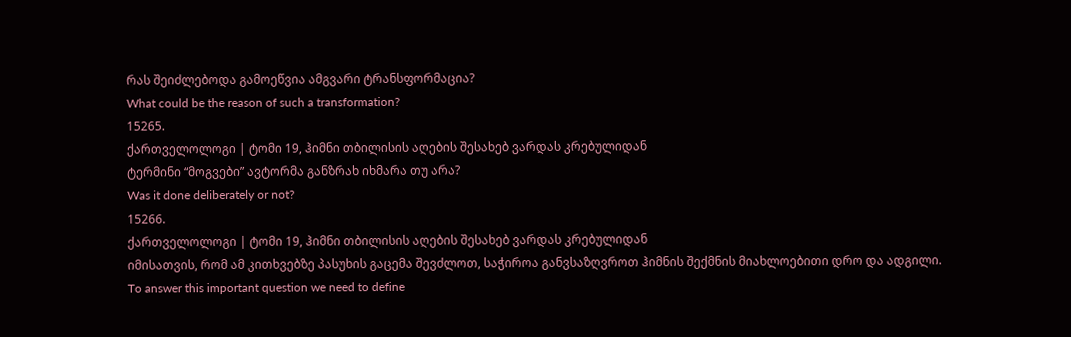რას შეიძლებოდა გამოეწვია ამგვარი ტრანსფორმაცია?
What could be the reason of such a transformation?
15265.
ქართველოლოგი | ტომი 19, ჰიმნი თბილისის აღების შესახებ ვარდას კრებულიდან
ტერმინი “მოგვები” ავტორმა განზრახ იხმარა თუ არა?
Was it done deliberately or not?
15266.
ქართველოლოგი | ტომი 19, ჰიმნი თბილისის აღების შესახებ ვარდას კრებულიდან
იმისათვის, რომ ამ კითხვებზე პასუხის გაცემა შევძლოთ, საჭიროა განვსაზღვროთ ჰიმნის შექმნის მიახლოებითი დრო და ადგილი.
To answer this important question we need to define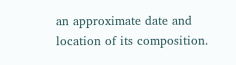an approximate date and location of its composition.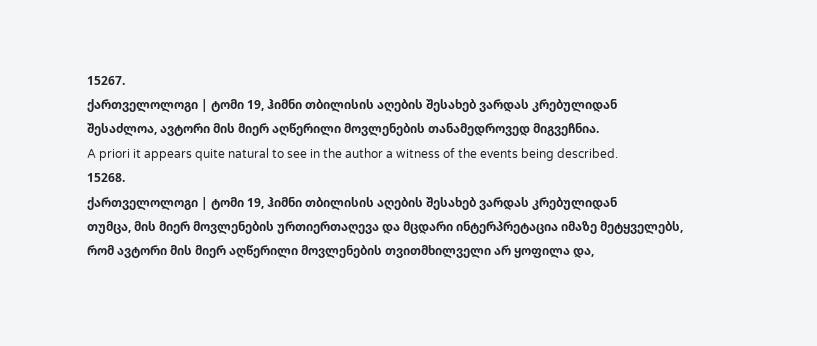15267.
ქართველოლოგი | ტომი 19, ჰიმნი თბილისის აღების შესახებ ვარდას კრებულიდან
შესაძლოა, ავტორი მის მიერ აღწერილი მოვლენების თანამედროვედ მიგვეჩნია.
A priori it appears quite natural to see in the author a witness of the events being described.
15268.
ქართველოლოგი | ტომი 19, ჰიმნი თბილისის აღების შესახებ ვარდას კრებულიდან
თუმცა, მის მიერ მოვლენების ურთიერთაღევა და მცდარი ინტერპრეტაცია იმაზე მეტყველებს, რომ ავტორი მის მიერ აღწერილი მოვლენების თვითმხილველი არ ყოფილა და,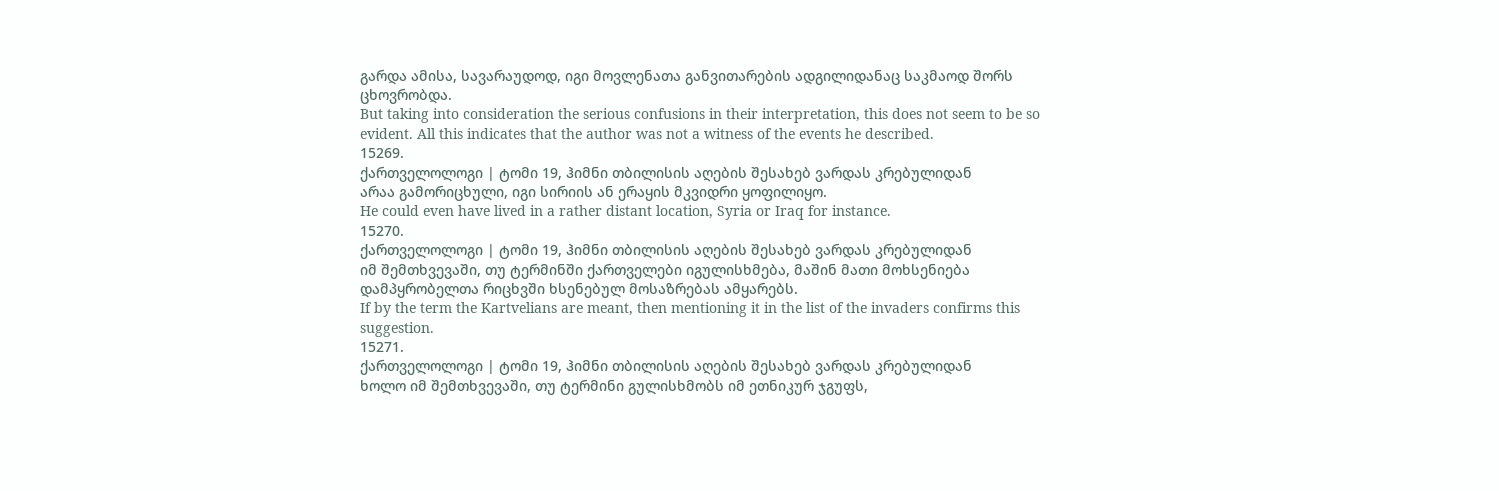გარდა ამისა, სავარაუდოდ, იგი მოვლენათა განვითარების ადგილიდანაც საკმაოდ შორს ცხოვრობდა.
But taking into consideration the serious confusions in their interpretation, this does not seem to be so evident. All this indicates that the author was not a witness of the events he described.
15269.
ქართველოლოგი | ტომი 19, ჰიმნი თბილისის აღების შესახებ ვარდას კრებულიდან
არაა გამორიცხული, იგი სირიის ან ერაყის მკვიდრი ყოფილიყო.
He could even have lived in a rather distant location, Syria or Iraq for instance.
15270.
ქართველოლოგი | ტომი 19, ჰიმნი თბილისის აღების შესახებ ვარდას კრებულიდან
იმ შემთხვევაში, თუ ტერმინში ქართველები იგულისხმება, მაშინ მათი მოხსენიება დამპყრობელთა რიცხვში ხსენებულ მოსაზრებას ამყარებს.
If by the term the Kartvelians are meant, then mentioning it in the list of the invaders confirms this suggestion.
15271.
ქართველოლოგი | ტომი 19, ჰიმნი თბილისის აღების შესახებ ვარდას კრებულიდან
ხოლო იმ შემთხვევაში, თუ ტერმინი გულისხმობს იმ ეთნიკურ ჯგუფს,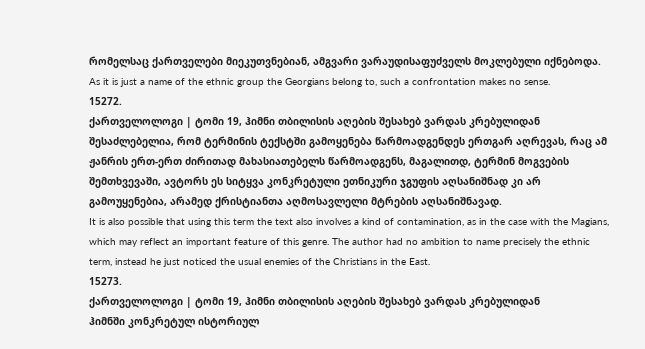რომელსაც ქართველები მიეკუთვნებიან, ამგვარი ვარაუდისაფუძველს მოკლებული იქნებოდა.
As it is just a name of the ethnic group the Georgians belong to, such a confrontation makes no sense.
15272.
ქართველოლოგი | ტომი 19, ჰიმნი თბილისის აღების შესახებ ვარდას კრებულიდან
შესაძლებელია, რომ ტერმინის ტექსტში გამოყენება წარმოადგენდეს ერთგარ აღრევას, რაც ამ ჟანრის ერთ-ერთ ძირითად მახასიათებელს წარმოადგენს, მაგალითდ, ტერმინ მოგვების შემთხვევაში, ავტორს ეს სიტყვა კონკრეტული ეთნიკური ჯგუფის აღსანიშნად კი არ გამოუყენებია, არამედ ქრისტიანთა აღმოსავლელი მტრების აღსანიშნავად.
It is also possible that using this term the text also involves a kind of contamination, as in the case with the Magians, which may reflect an important feature of this genre. The author had no ambition to name precisely the ethnic term, instead he just noticed the usual enemies of the Christians in the East.
15273.
ქართველოლოგი | ტომი 19, ჰიმნი თბილისის აღების შესახებ ვარდას კრებულიდან
ჰიმნში კონკრეტულ ისტორიულ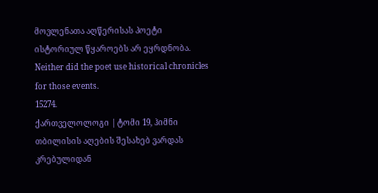მოვლენათა აღწერისას პოეტი ისტორიულ წყაროებს არ ეყრდნობა.
Neither did the poet use historical chronicles for those events.
15274.
ქართველოლოგი | ტომი 19, ჰიმნი თბილისის აღების შესახებ ვარდას კრებულიდან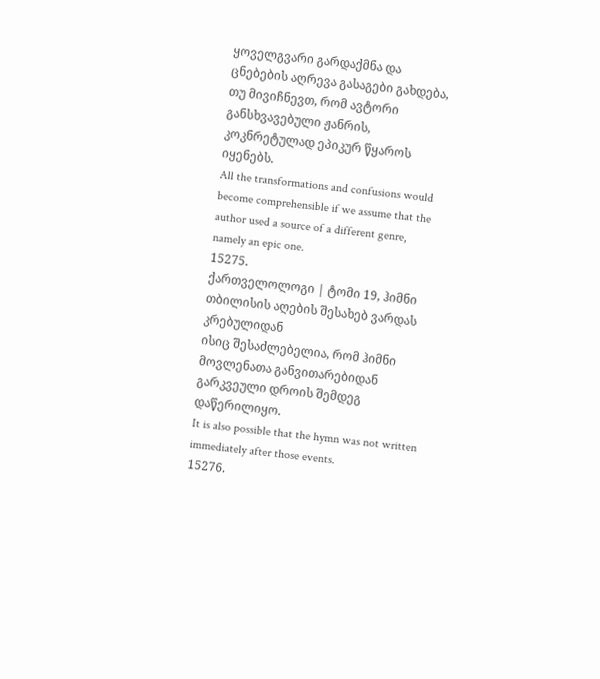ყოველგვარი გარდაქმნა და ცნებების აღრევა გასაგები გახდება, თუ მივიჩნევთ, რომ ავტორი განსხვავებული ჟანრის, კოკნრეტულად ეპიკურ წყაროს იყენებს.
All the transformations and confusions would become comprehensible if we assume that the author used a source of a different genre, namely an epic one.
15275.
ქართველოლოგი | ტომი 19, ჰიმნი თბილისის აღების შესახებ ვარდას კრებულიდან
ისიც შესაძლებელია, რომ ჰიმნი მოვლენათა განვითარებიდან გარკვეული დროის შემდეგ დაწერილიყო.
It is also possible that the hymn was not written immediately after those events.
15276.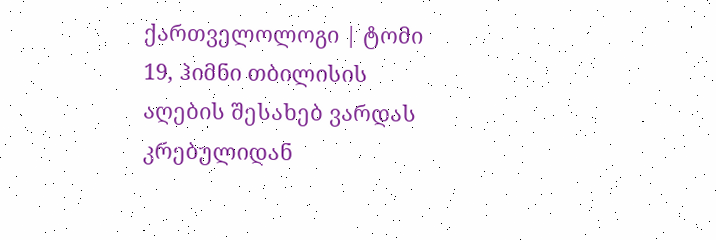ქართველოლოგი | ტომი 19, ჰიმნი თბილისის აღების შესახებ ვარდას კრებულიდან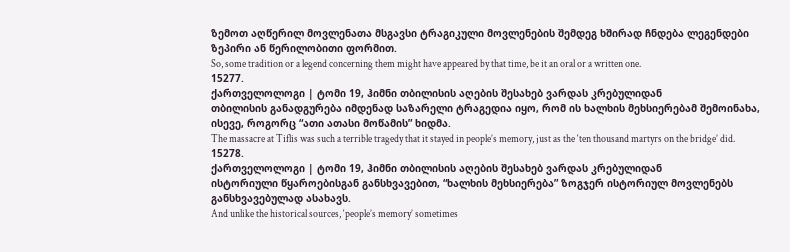ზემოთ აღწერილ მოვლენათა მსგავსი ტრაგიკული მოვლენების შემდეგ ხშირად ჩნდება ლეგენდები ზეპირი ან წერილობითი ფორმით.
So, some tradition or a legend concerning them might have appeared by that time, be it an oral or a written one.
15277.
ქართველოლოგი | ტომი 19, ჰიმნი თბილისის აღების შესახებ ვარდას კრებულიდან
თბილისის განადგურება იმდენად საზარელი ტრაგედია იყო, რომ ის ხალხის მეხსიერებამ შემოინახა, ისევე, როგორც “ათი ათასი მოწამის” ხიდმა.
The massacre at Tiflis was such a terrible tragedy that it stayed in people’s memory, just as the ‘ten thousand martyrs on the bridge’ did.
15278.
ქართველოლოგი | ტომი 19, ჰიმნი თბილისის აღების შესახებ ვარდას კრებულიდან
ისტორიული წყაროებისგან განსხვავებით, “ხალხის მეხსიერება” ზოგჯერ ისტორიულ მოვლენებს განსხვავებულად ასახავს.
And unlike the historical sources, ‘people’s memory’ sometimes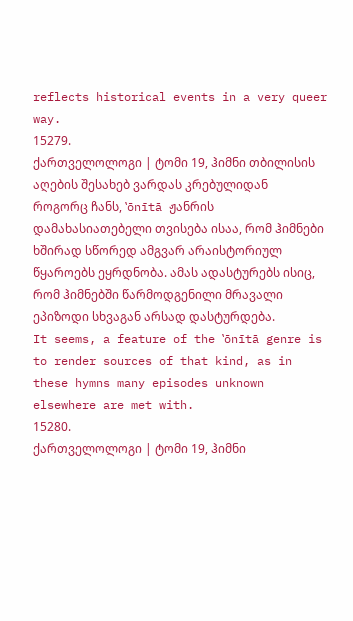reflects historical events in a very queer way.
15279.
ქართველოლოგი | ტომი 19, ჰიმნი თბილისის აღების შესახებ ვარდას კრებულიდან
როგორც ჩანს, ‛ōnītā ჟანრის დამახასიათებელი თვისება ისაა, რომ ჰიმნები ხშირად სწორედ ამგვარ არაისტორიულ წყაროებს ეყრდნობა. ამას ადასტურებს ისიც, რომ ჰიმნებში წარმოდგენილი მრავალი ეპიზოდი სხვაგან არსად დასტურდება.
It seems, a feature of the ‛ōnītā genre is to render sources of that kind, as in these hymns many episodes unknown elsewhere are met with.
15280.
ქართველოლოგი | ტომი 19, ჰიმნი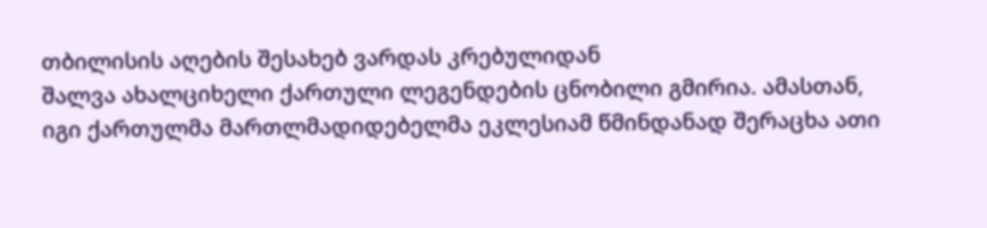თბილისის აღების შესახებ ვარდას კრებულიდან
შალვა ახალციხელი ქართული ლეგენდების ცნობილი გმირია. ამასთან, იგი ქართულმა მართლმადიდებელმა ეკლესიამ წმინდანად შერაცხა ათი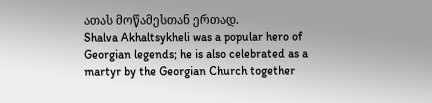ათას მოწამესთან ერთად.
Shalva Akhaltsykheli was a popular hero of Georgian legends; he is also celebrated as a martyr by the Georgian Church together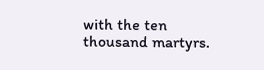with the ten thousand martyrs.